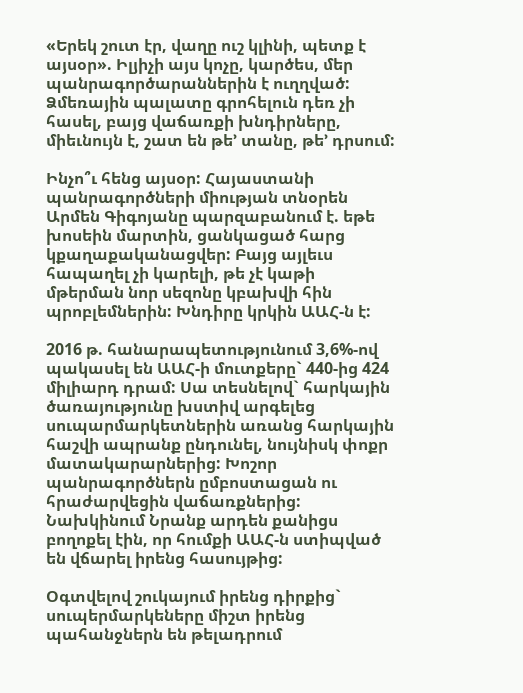«Երեկ շուտ էր, վաղը ուշ կլինի, պետք է այսօր». Իլյիչի այս կոչը, կարծես, մեր պանրագործարաններին է ուղղված: Ձմեռային պալատը գրոհելուն դեռ չի հասել, բայց վաճառքի խնդիրները, միեւնույն է, շատ են թե’ տանը, թե’ դրսում:

Ինչո՞ւ հենց այսօր: Հայաստանի պանրագործների միության տնօրեն Արմեն Գիգոյանը պարզաբանում է. եթե խոսեին մարտին, ցանկացած հարց կքաղաքականացվեր: Բայց այլեւս հապաղել չի կարելի, թե չէ կաթի մթերման նոր սեզոնը կբախվի հին պրոբլեմներին: Խնդիրը կրկին ԱԱՀ-ն է:

2016 թ. հանարապետությունում 3,6%-ով պակասել են ԱԱՀ-ի մուտքերը` 440-ից 424 միլիարդ դրամ: Սա տեսնելով` հարկային ծառայությունը խստիվ արգելեց սուպարմարկետներին առանց հարկային հաշվի ապրանք ընդունել, նույնիսկ փոքր մատակարարներից: Խոշոր պանրագործներն ըմբոստացան ու հրաժարվեցին վաճառքներից: Նախկինում Նրանք արդեն քանիցս բողոքել էին, որ հումքի ԱԱՀ-ն ստիպված են վճարել իրենց հասույթից:

Օգտվելով շուկայում իրենց դիրքից` սուպերմարկեները միշտ իրենց պահանջներն են թելադրում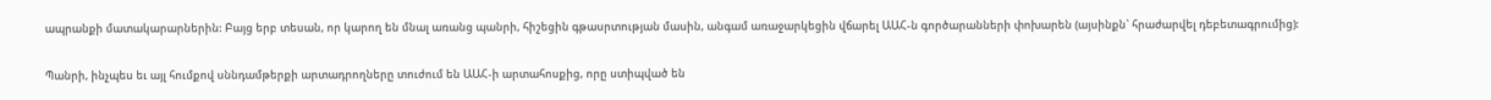ապրանքի մատակարարներին: Բայց երբ տեսան, որ կարող են մնալ առանց պանրի, հիշեցին գթասրտության մասին, անգամ առաջարկեցին վճարել ԱԱՀ-ն գործարանների փոխարեն (այսինքն` հրաժարվել դեբետագրումից):

Պանրի, ինչպես եւ այլ հումքով սննդամթերքի արտադրողները տուժում են ԱԱՀ-ի արտահոսքից, որը ստիպված են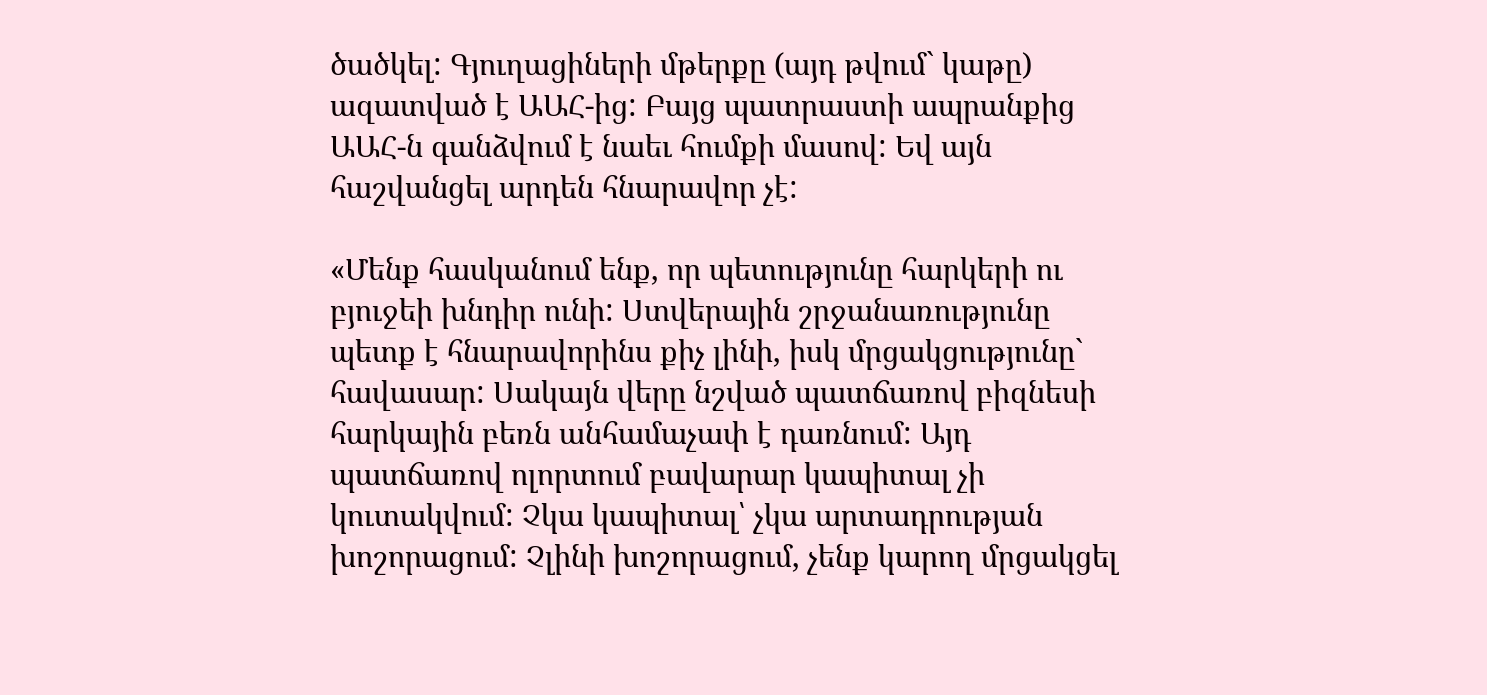ծածկել: Գյուղացիների մթերքը (այդ թվում` կաթը) ազատված է ԱԱՀ-ից: Բայց պատրաստի ապրանքից ԱԱՀ-ն գանձվում է նաեւ հումքի մասով: Եվ այն հաշվանցել արդեն հնարավոր չէ:

«Մենք հասկանում ենք, որ պետությունը հարկերի ու բյուջեի խնդիր ունի: Ստվերային շրջանառությունը պետք է հնարավորինս քիչ լինի, իսկ մրցակցությունը` հավասար: Սակայն վերը նշված պատճառով բիզնեսի հարկային բեռն անհամաչափ է դառնում: Այդ պատճառով ոլորտում բավարար կապիտալ չի կուտակվում: Չկա կապիտալ՝ չկա արտադրության խոշորացում: Չլինի խոշորացում, չենք կարող մրցակցել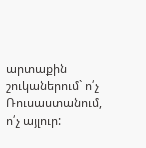արտաքին շուկաներում` ո՛չ Ռուսաստանում, ո՛չ այլուր: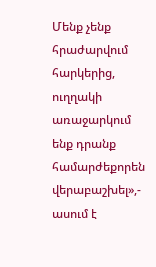Մենք չենք հրաժարվում հարկերից, ուղղակի առաջարկում ենք դրանք համարժեքորեն վերաբաշխել»,- ասում է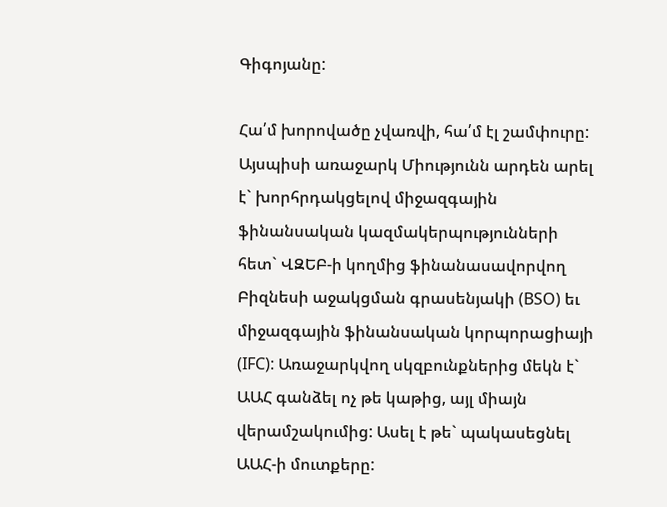Գիգոյանը:

Հա՛մ խորովածը չվառվի, հա՛մ էլ շամփուրը: Այսպիսի առաջարկ Միությունն արդեն արել է` խորհրդակցելով միջազգային ֆինանսական կազմակերպությունների հետ` ՎԶԵԲ-ի կողմից ֆինանասավորվող Բիզնեսի աջակցման գրասենյակի (BSO) եւ միջազգային ֆինանսական կորպորացիայի (IFC): Առաջարկվող սկզբունքներից մեկն է` ԱԱՀ գանձել ոչ թե կաթից, այլ միայն վերամշակումից: Ասել է թե` պակասեցնել ԱԱՀ-ի մուտքերը: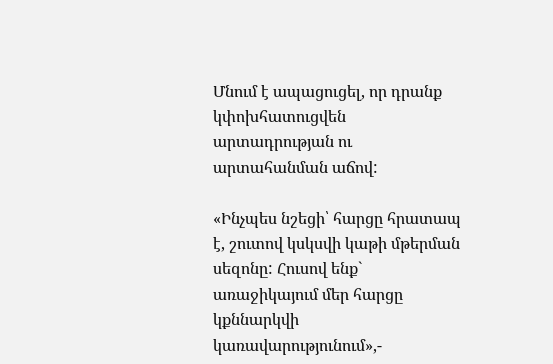Մնում է ապացուցել, որ դրանք կփոխհատուցվեն արտադրության ու արտահանման աճով:

«Ինչպես նշեցի՝ հարցը հրատապ է, շուտով կսկսվի կաթի մթերման սեզոնը: Հուսով ենք` առաջիկայում մեր հարցը կքննարկվի կառավարությունում»,-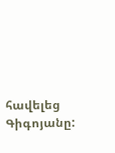հավելեց Գիգոյանը: